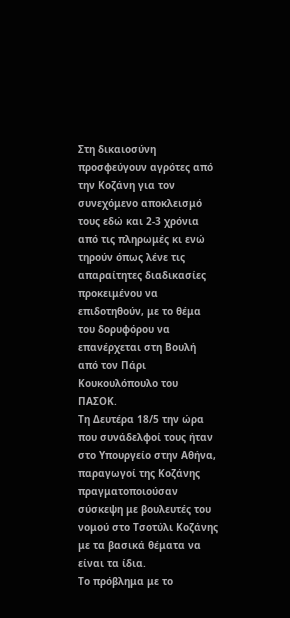Στη δικαιοσύνη προσφεύγουν αγρότες από την Κοζάνη για τον συνεχόμενο αποκλεισμό τους εδώ και 2-3 χρόνια από τις πληρωμές κι ενώ τηρούν όπως λένε τις απαραίτητες διαδικασίες προκειμένου να επιδοτηθούν, με το θέμα του δορυφόρου να επανέρχεται στη Βουλή από τον Πάρι Κουκουλόπουλο του ΠΑΣΟΚ.
Τη Δευτέρα 18/5 την ώρα που συνάδελφοί τους ήταν στο Υπουργείο στην Αθήνα, παραγωγοί της Κοζάνης πραγματοποιούσαν σύσκεψη με βουλευτές του νομού στο Τσοτύλι Κοζάνης με τα βασικά θέματα να είναι τα ίδια.
Το πρόβλημα με το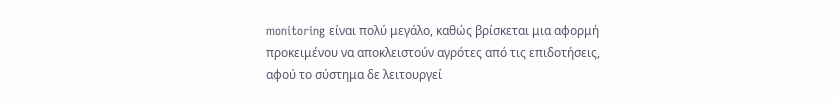monitoring είναι πολύ μεγάλο, καθώς βρίσκεται μια αφορμή προκειμένου να αποκλειστούν αγρότες από τις επιδοτήσεις, αφού το σύστημα δε λειτουργεί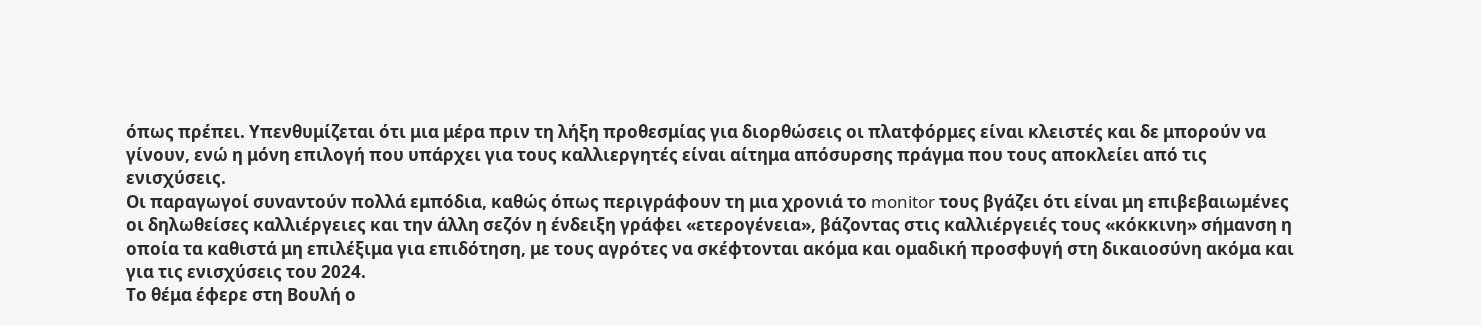όπως πρέπει. Υπενθυμίζεται ότι μια μέρα πριν τη λήξη προθεσμίας για διορθώσεις οι πλατφόρμες είναι κλειστές και δε μπορούν να γίνουν, ενώ η μόνη επιλογή που υπάρχει για τους καλλιεργητές είναι αίτημα απόσυρσης πράγμα που τους αποκλείει από τις ενισχύσεις.
Οι παραγωγοί συναντούν πολλά εμπόδια, καθώς όπως περιγράφουν τη μια χρονιά το monitor τους βγάζει ότι είναι μη επιβεβαιωμένες οι δηλωθείσες καλλιέργειες και την άλλη σεζόν η ένδειξη γράφει «ετερογένεια», βάζοντας στις καλλιέργειές τους «κόκκινη» σήμανση η οποία τα καθιστά μη επιλέξιμα για επιδότηση, με τους αγρότες να σκέφτονται ακόμα και ομαδική προσφυγή στη δικαιοσύνη ακόμα και για τις ενισχύσεις του 2024.
Το θέμα έφερε στη Βουλή ο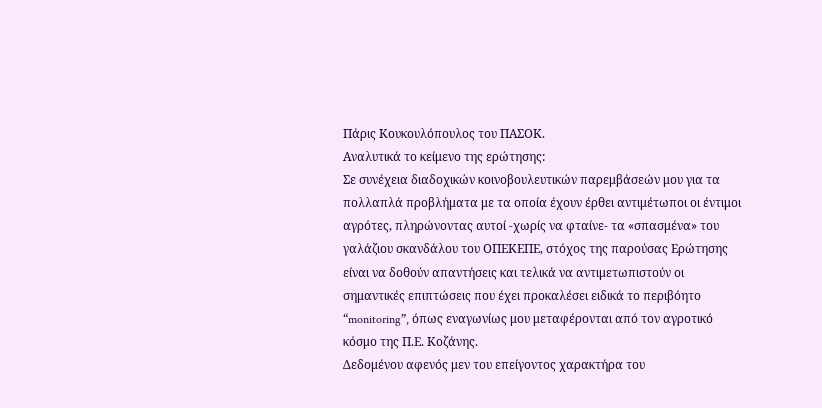Πάρις Κουκουλόπουλος του ΠΑΣΟΚ.
Αναλυτικά το κείμενο της ερώτησης:
Σε συνέχεια διαδοχικών κοινοβουλευτικών παρεμβάσεών μου για τα πολλαπλά προβλήματα με τα οποία έχουν έρθει αντιμέτωποι οι έντιμοι αγρότες, πληρώνοντας αυτοί -χωρίς να φταίνε- τα «σπασμένα» του γαλάζιου σκανδάλου του ΟΠΕΚΕΠΕ, στόχος της παρούσας Ερώτησης είναι να δοθούν απαντήσεις και τελικά να αντιμετωπιστούν οι σημαντικές επιπτώσεις που έχει προκαλέσει ειδικά το περιβόητο “monitoring”, όπως εναγωνίως μου μεταφέρονται από τον αγροτικό κόσμο της Π.Ε. Κοζάνης.
Δεδομένου αφενός μεν του επείγοντος χαρακτήρα του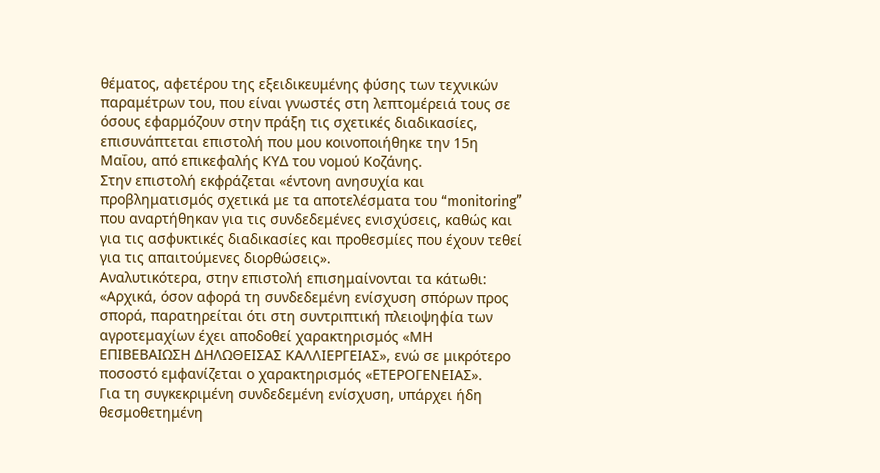θέματος, αφετέρου της εξειδικευμένης φύσης των τεχνικών παραμέτρων του, που είναι γνωστές στη λεπτομέρειά τους σε όσους εφαρμόζουν στην πράξη τις σχετικές διαδικασίες, επισυνάπτεται επιστολή που μου κοινοποιήθηκε την 15η Μαΐου, από επικεφαλής ΚΥΔ του νομού Κοζάνης.
Στην επιστολή εκφράζεται «έντονη ανησυχία και προβληματισμός σχετικά με τα αποτελέσματα του “monitoring” που αναρτήθηκαν για τις συνδεδεμένες ενισχύσεις, καθώς και για τις ασφυκτικές διαδικασίες και προθεσμίες που έχουν τεθεί για τις απαιτούμενες διορθώσεις».
Αναλυτικότερα, στην επιστολή επισημαίνονται τα κάτωθι:
«Αρχικά, όσον αφορά τη συνδεδεμένη ενίσχυση σπόρων προς σπορά, παρατηρείται ότι στη συντριπτική πλειοψηφία των αγροτεμαχίων έχει αποδοθεί χαρακτηρισμός «ΜΗ ΕΠΙΒΕΒΑΙΩΣΗ ΔΗΛΩΘΕΙΣΑΣ ΚΑΛΛΙΕΡΓΕΙΑΣ», ενώ σε μικρότερο ποσοστό εμφανίζεται ο χαρακτηρισμός «ΕΤΕΡΟΓΕΝΕΙΑΣ».
Για τη συγκεκριμένη συνδεδεμένη ενίσχυση, υπάρχει ήδη θεσμοθετημένη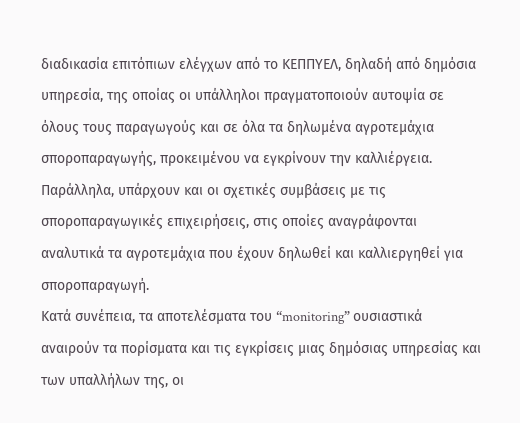διαδικασία επιτόπιων ελέγχων από το ΚΕΠΠΥΕΛ, δηλαδή από δημόσια υπηρεσία, της οποίας οι υπάλληλοι πραγματοποιούν αυτοψία σε όλους τους παραγωγούς και σε όλα τα δηλωμένα αγροτεμάχια σποροπαραγωγής, προκειμένου να εγκρίνουν την καλλιέργεια. Παράλληλα, υπάρχουν και οι σχετικές συμβάσεις με τις σποροπαραγωγικές επιχειρήσεις, στις οποίες αναγράφονται αναλυτικά τα αγροτεμάχια που έχουν δηλωθεί και καλλιεργηθεί για σποροπαραγωγή.
Κατά συνέπεια, τα αποτελέσματα του “monitoring” ουσιαστικά αναιρούν τα πορίσματα και τις εγκρίσεις μιας δημόσιας υπηρεσίας και των υπαλλήλων της, οι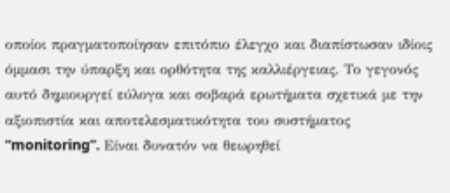οποίοι πραγματοποίησαν επιτόπιο έλεγχο και διαπίστωσαν ιδίοις όμμασι την ύπαρξη και ορθότητα της καλλιέργειας. Το γεγονός αυτό δημιουργεί εύλογα και σοβαρά ερωτήματα σχετικά με την αξιοπιστία και αποτελεσματικότητα του συστήματος “monitoring”. Είναι δυνατόν να θεωρηθεί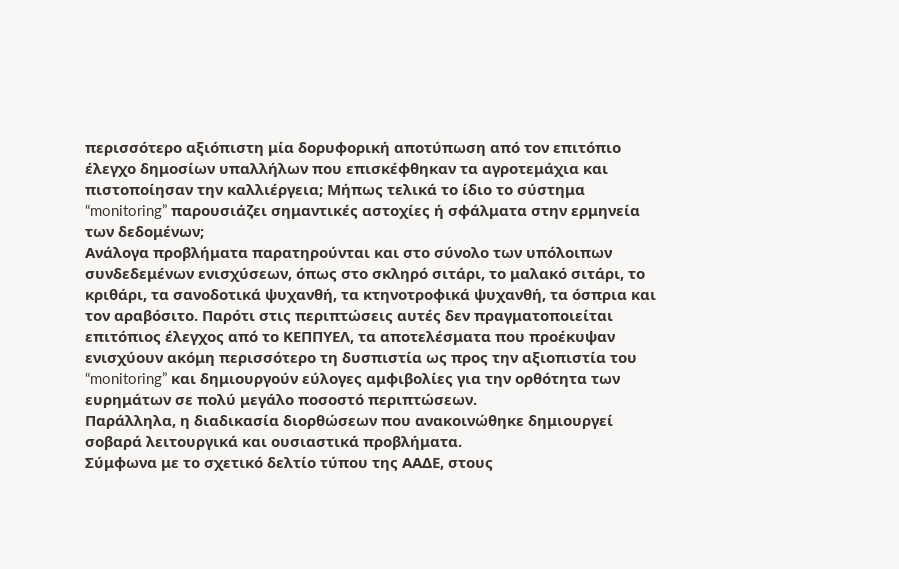περισσότερο αξιόπιστη μία δορυφορική αποτύπωση από τον επιτόπιο έλεγχο δημοσίων υπαλλήλων που επισκέφθηκαν τα αγροτεμάχια και πιστοποίησαν την καλλιέργεια; Μήπως τελικά το ίδιο το σύστημα “monitoring” παρουσιάζει σημαντικές αστοχίες ή σφάλματα στην ερμηνεία των δεδομένων;
Ανάλογα προβλήματα παρατηρούνται και στο σύνολο των υπόλοιπων συνδεδεμένων ενισχύσεων, όπως στο σκληρό σιτάρι, το μαλακό σιτάρι, το κριθάρι, τα σανοδοτικά ψυχανθή, τα κτηνοτροφικά ψυχανθή, τα όσπρια και τον αραβόσιτο. Παρότι στις περιπτώσεις αυτές δεν πραγματοποιείται επιτόπιος έλεγχος από το ΚΕΠΠΥΕΛ, τα αποτελέσματα που προέκυψαν ενισχύουν ακόμη περισσότερο τη δυσπιστία ως προς την αξιοπιστία του “monitoring” και δημιουργούν εύλογες αμφιβολίες για την ορθότητα των ευρημάτων σε πολύ μεγάλο ποσοστό περιπτώσεων.
Παράλληλα, η διαδικασία διορθώσεων που ανακοινώθηκε δημιουργεί σοβαρά λειτουργικά και ουσιαστικά προβλήματα.
Σύμφωνα με το σχετικό δελτίο τύπου της ΑΑΔΕ, στους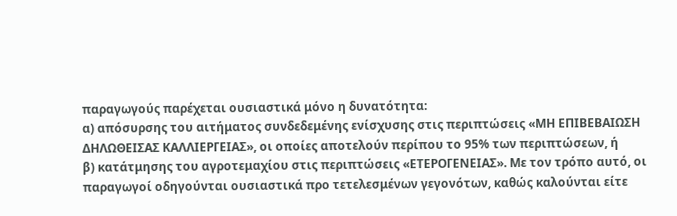παραγωγούς παρέχεται ουσιαστικά μόνο η δυνατότητα:
α) απόσυρσης του αιτήματος συνδεδεμένης ενίσχυσης στις περιπτώσεις «ΜΗ ΕΠΙΒΕΒΑΙΩΣΗ ΔΗΛΩΘΕΙΣΑΣ ΚΑΛΛΙΕΡΓΕΙΑΣ», οι οποίες αποτελούν περίπου το 95% των περιπτώσεων, ή
β) κατάτμησης του αγροτεμαχίου στις περιπτώσεις «ΕΤΕΡΟΓΕΝΕΙΑΣ». Με τον τρόπο αυτό, οι παραγωγοί οδηγούνται ουσιαστικά προ τετελεσμένων γεγονότων, καθώς καλούνται είτε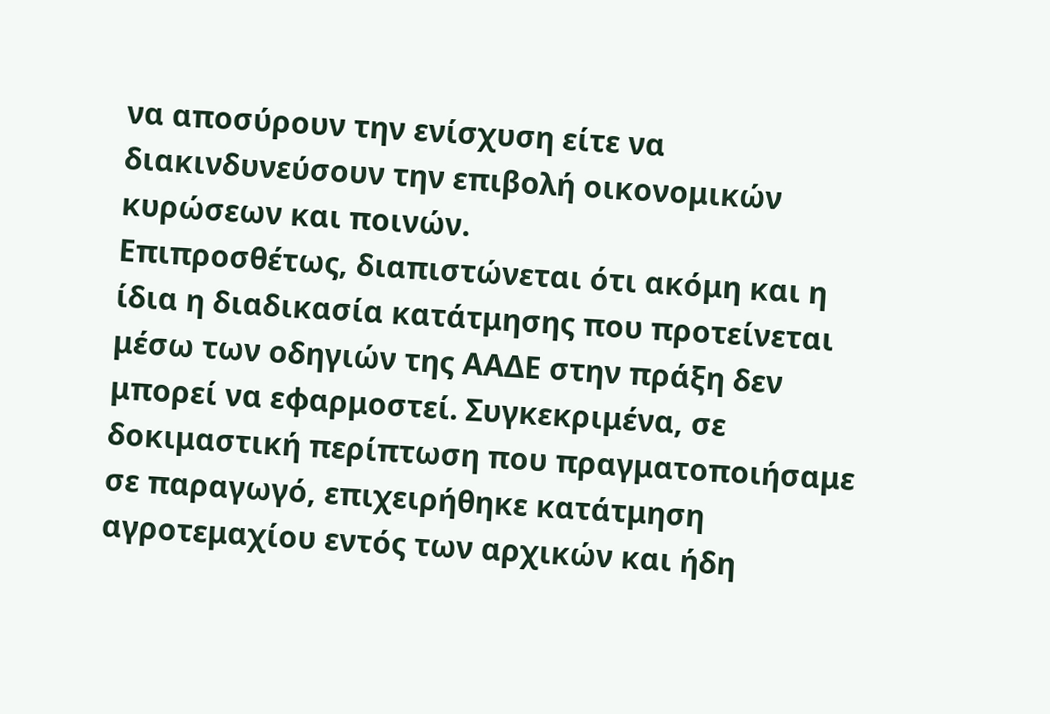να αποσύρουν την ενίσχυση είτε να διακινδυνεύσουν την επιβολή οικονομικών κυρώσεων και ποινών.
Επιπροσθέτως, διαπιστώνεται ότι ακόμη και η ίδια η διαδικασία κατάτμησης που προτείνεται μέσω των οδηγιών της ΑΑΔΕ στην πράξη δεν μπορεί να εφαρμοστεί. Συγκεκριμένα, σε δοκιμαστική περίπτωση που πραγματοποιήσαμε σε παραγωγό, επιχειρήθηκε κατάτμηση αγροτεμαχίου εντός των αρχικών και ήδη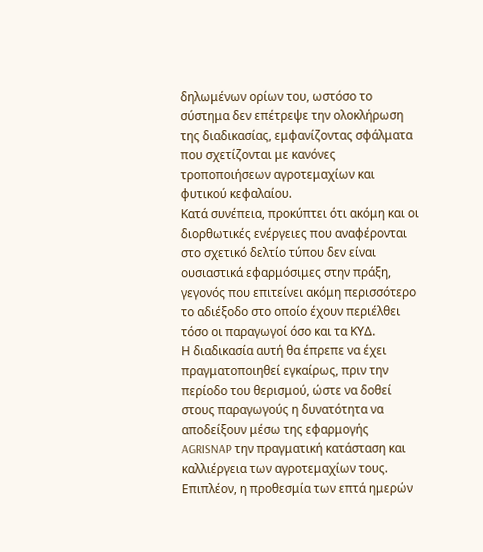δηλωμένων ορίων του, ωστόσο το σύστημα δεν επέτρεψε την ολοκλήρωση της διαδικασίας, εμφανίζοντας σφάλματα που σχετίζονται με κανόνες τροποποιήσεων αγροτεμαχίων και φυτικού κεφαλαίου.
Κατά συνέπεια, προκύπτει ότι ακόμη και οι διορθωτικές ενέργειες που αναφέρονται στο σχετικό δελτίο τύπου δεν είναι ουσιαστικά εφαρμόσιμες στην πράξη, γεγονός που επιτείνει ακόμη περισσότερο το αδιέξοδο στο οποίο έχουν περιέλθει τόσο οι παραγωγοί όσο και τα ΚΥΔ.
Η διαδικασία αυτή θα έπρεπε να έχει πραγματοποιηθεί εγκαίρως, πριν την περίοδο του θερισμού, ώστε να δοθεί στους παραγωγούς η δυνατότητα να αποδείξουν μέσω της εφαρμογής AGRISNAP την πραγματική κατάσταση και καλλιέργεια των αγροτεμαχίων τους.
Επιπλέον, η προθεσμία των επτά ημερών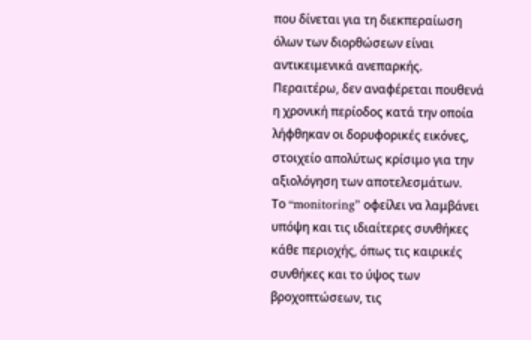που δίνεται για τη διεκπεραίωση όλων των διορθώσεων είναι αντικειμενικά ανεπαρκής.
Περαιτέρω, δεν αναφέρεται πουθενά η χρονική περίοδος κατά την οποία λήφθηκαν οι δορυφορικές εικόνες, στοιχείο απολύτως κρίσιμο για την αξιολόγηση των αποτελεσμάτων.
Το “monitoring” οφείλει να λαμβάνει υπόψη και τις ιδιαίτερες συνθήκες κάθε περιοχής, όπως τις καιρικές συνθήκες και το ύψος των βροχοπτώσεων, τις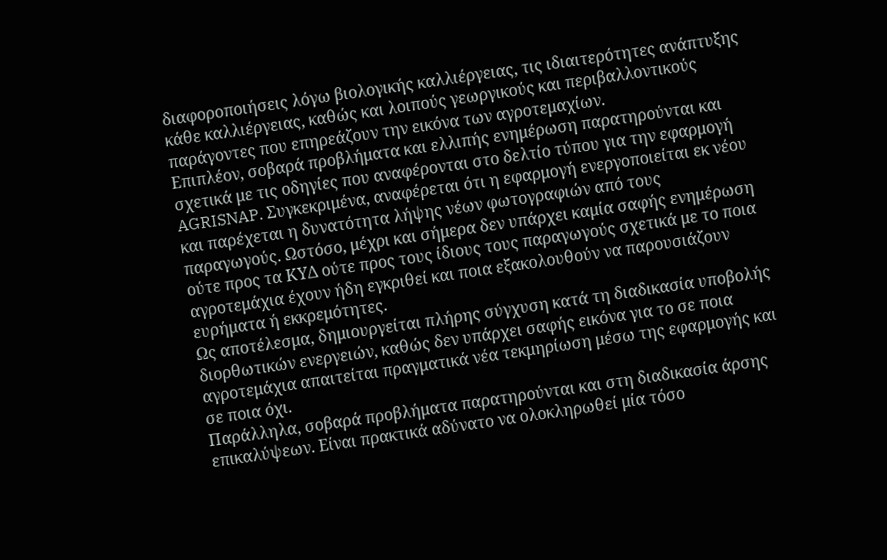διαφοροποιήσεις λόγω βιολογικής καλλιέργειας, τις ιδιαιτερότητες ανάπτυξης κάθε καλλιέργειας, καθώς και λοιπούς γεωργικούς και περιβαλλοντικούς παράγοντες που επηρεάζουν την εικόνα των αγροτεμαχίων.
Επιπλέον, σοβαρά προβλήματα και ελλιπής ενημέρωση παρατηρούνται και σχετικά με τις οδηγίες που αναφέρονται στο δελτίο τύπου για την εφαρμογή AGRISNAP. Συγκεκριμένα, αναφέρεται ότι η εφαρμογή ενεργοποιείται εκ νέου και παρέχεται η δυνατότητα λήψης νέων φωτογραφιών από τους παραγωγούς. Ωστόσο, μέχρι και σήμερα δεν υπάρχει καμία σαφής ενημέρωση ούτε προς τα ΚΥΔ ούτε προς τους ίδιους τους παραγωγούς σχετικά με το ποια αγροτεμάχια έχουν ήδη εγκριθεί και ποια εξακολουθούν να παρουσιάζουν ευρήματα ή εκκρεμότητες.
Ως αποτέλεσμα, δημιουργείται πλήρης σύγχυση κατά τη διαδικασία υποβολής διορθωτικών ενεργειών, καθώς δεν υπάρχει σαφής εικόνα για το σε ποια αγροτεμάχια απαιτείται πραγματικά νέα τεκμηρίωση μέσω της εφαρμογής και σε ποια όχι.
Παράλληλα, σοβαρά προβλήματα παρατηρούνται και στη διαδικασία άρσης επικαλύψεων. Είναι πρακτικά αδύνατο να ολοκληρωθεί μία τόσο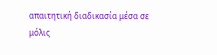απαιτητική διαδικασία μέσα σε μόλις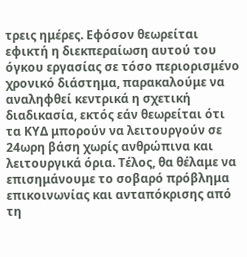τρεις ημέρες. Εφόσον θεωρείται εφικτή η διεκπεραίωση αυτού του όγκου εργασίας σε τόσο περιορισμένο χρονικό διάστημα, παρακαλούμε να αναληφθεί κεντρικά η σχετική διαδικασία, εκτός εάν θεωρείται ότι τα ΚΥΔ μπορούν να λειτουργούν σε 24ωρη βάση χωρίς ανθρώπινα και λειτουργικά όρια. Τέλος, θα θέλαμε να επισημάνουμε το σοβαρό πρόβλημα επικοινωνίας και ανταπόκρισης από τη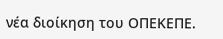νέα διοίκηση του ΟΠΕΚΕΠΕ.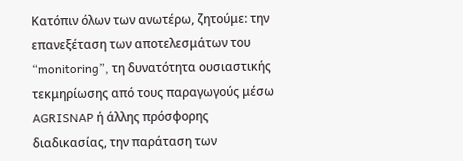Κατόπιν όλων των ανωτέρω, ζητούμε: την επανεξέταση των αποτελεσμάτων του “monitoring”, τη δυνατότητα ουσιαστικής τεκμηρίωσης από τους παραγωγούς μέσω AGRISNAP ή άλλης πρόσφορης διαδικασίας, την παράταση των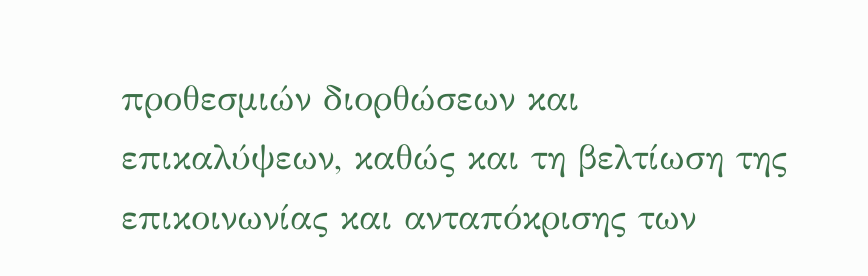προθεσμιών διορθώσεων και επικαλύψεων, καθώς και τη βελτίωση της επικοινωνίας και ανταπόκρισης των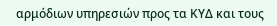αρμόδιων υπηρεσιών προς τα ΚΥΔ και τους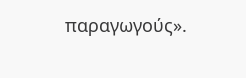παραγωγούς».